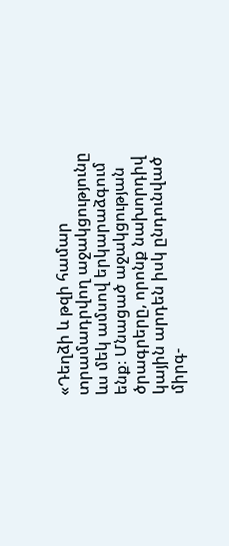«Դեղձի և թզի համար տրամադրվող աջակցությունը ևս մեկ ամսով երկարաձգում ենք։ Մնացած աջակցության ծրագրերը, որոնք նախորդիվ կային արդեն իսկ ընդունված միրգ-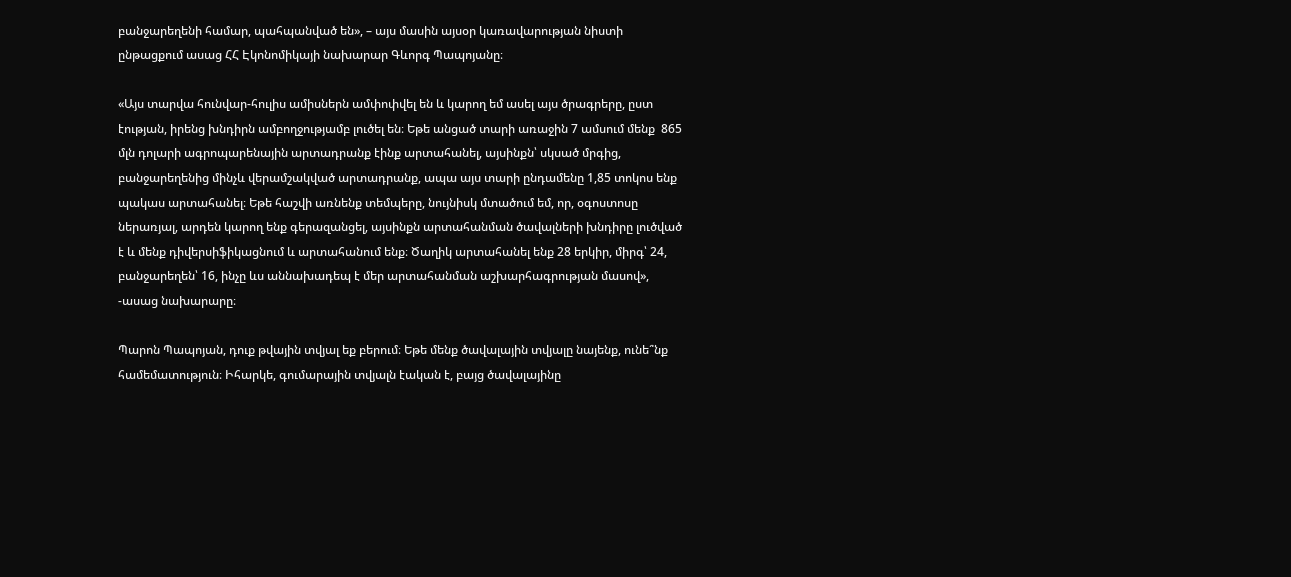բանջարեղենի համար, պահպանված են», – այս մասին այսօր կառավարության նիստի ընթացքում ասաց ՀՀ Էկոնոմիկայի նախարար Գևորգ Պապոյանը։

«Այս տարվա հունվար-հուլիս ամիսներն ամփոփվել են և կարող եմ ասել այս ծրագրերը, ըստ էության, իրենց խնդիրն ամբողջությամբ լուծել են։ Եթե անցած տարի առաջին 7 ամսում մենք  865 մլն դոլարի ագրոպարենային արտադրանք էինք արտահանել, այսինքն՝ սկսած մրգից, բանջարեղենից մինչև վերամշակված արտադրանք, ապա այս տարի ընդամենը 1,85 տոկոս ենք պակաս արտահանել։ Եթե հաշվի առնենք տեմպերը, նույնիսկ մտածում եմ, որ, օգոստոսը ներառյալ, արդեն կարող ենք գերազանցել, այսինքն արտահանման ծավալների խնդիրը լուծված է և մենք դիվերսիֆիկացնում և արտահանում ենք։ Ծաղիկ արտահանել ենք 28 երկիր, միրգ՝ 24, բանջարեղեն՝ 16, ինչը ևս աննախադեպ է մեր արտահանման աշխարհագրության մասով», -ասաց նախարարը։

Պարոն Պապոյան, դուք թվային տվյալ եք բերում։ Եթե մենք ծավալային տվյալը նայենք, ունե՞նք համեմատություն։ Իհարկե, գումարային տվյալն էական է, բայց ծավալայինը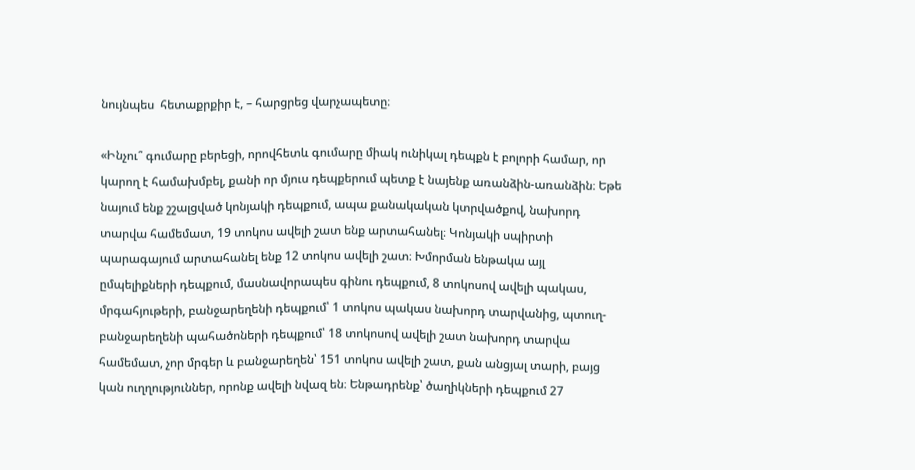նույնպես  հետաքրքիր է, – հարցրեց վարչապետը։

«Ինչու՞ գումարը բերեցի, որովհետև գումարը միակ ունիկալ դեպքն է բոլորի համար, որ կարող է համախմբել, քանի որ մյուս դեպքերում պետք է նայենք առանձին-առանձին։ Եթե նայում ենք շշալցված կոնյակի դեպքում, ապա քանակական կտրվածքով, նախորդ տարվա համեմատ, 19 տոկոս ավելի շատ ենք արտահանել։ Կոնյակի սպիրտի պարագայում արտահանել ենք 12 տոկոս ավելի շատ։ Խմորման ենթակա այլ ըմպելիքների դեպքում, մասնավորապես գինու դեպքում, 8 տոկոսով ավելի պակաս, մրգահյութերի, բանջարեղենի դեպքում՝ 1 տոկոս պակաս նախորդ տարվանից, պտուղ-բանջարեղենի պահածոների դեպքում՝ 18 տոկոսով ավելի շատ նախորդ տարվա համեմատ, չոր մրգեր և բանջարեղեն՝ 151 տոկոս ավելի շատ, քան անցյալ տարի, բայց կան ուղղություններ, որոնք ավելի նվազ են։ Ենթադրենք՝ ծաղիկների դեպքում 27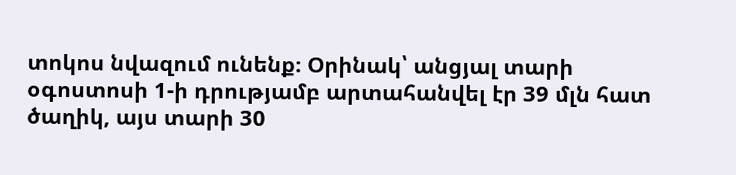տոկոս նվազում ունենք։ Օրինակ՝ անցյալ տարի օգոստոսի 1-ի դրությամբ արտահանվել էր 39 մլն հատ ծաղիկ, այս տարի 30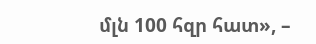մլն 100 հզր հատ», –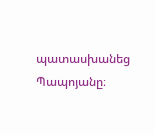պատասխանեց Պապոյանը։